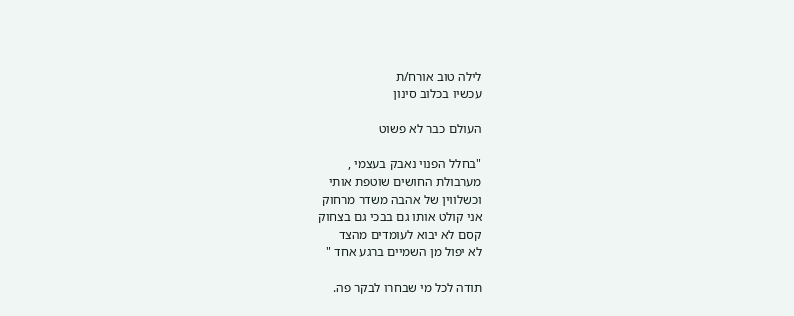לילה טוב אורח/ת
עכשיו בכלוב סינון

העולם כבר לא פשוט

"בחלל הפנוי נאבק בעצמי ,
מערבולת החושים שוטפת אותי
וכשלווין של אהבה משדר מרחוק
אני קולט אותו גם בבכי גם בצחוק
קסם לא יבוא לעומדים מהצד
לא יפול מן השמיים ברגע אחד "

תודה לכל מי שבחרו לבקר פה.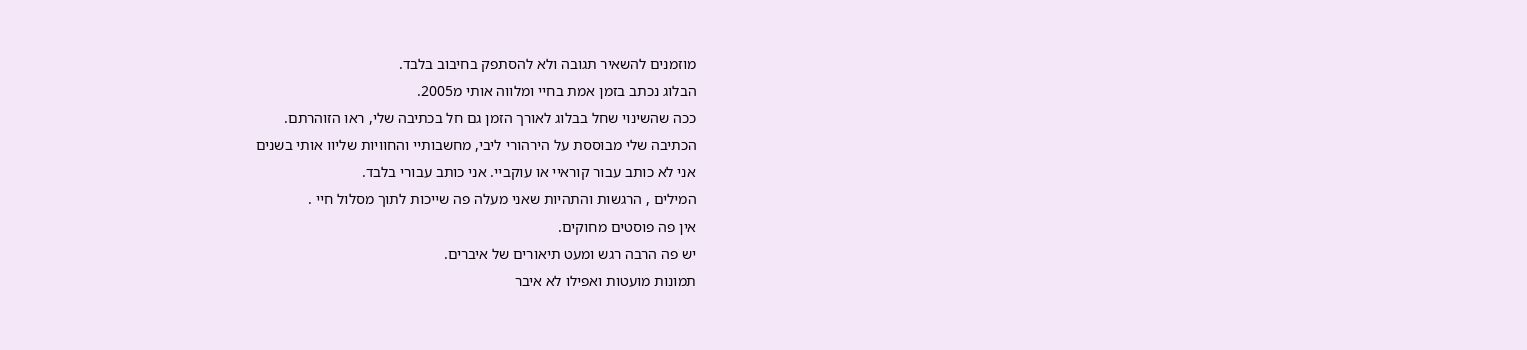מוזמנים להשאיר תגובה ולא להסתפק בחיבוב בלבד.
הבלוג נכתב בזמן אמת בחיי ומלווה אותי מ2005.
ככה שהשינוי שחל בבלוג לאורך הזמן גם חל בכתיבה שלי, ראו הזוהרתם.
הכתיבה שלי מבוססת על הירהורי ליבי, מחשבותיי והחוויות שליוו אותי בשנים
אני לא כותב עבור קוראיי או עוקביי. אני כותב עבורי בלבד.
המילים , הרגשות והתהיות שאני מעלה פה שייכות לתוך מסלול חיי .
אין פה פוסטים מחוקים.
יש פה הרבה רגש ומעט תיאורים של איברים.
תמונות מועטות ואפילו לא איבר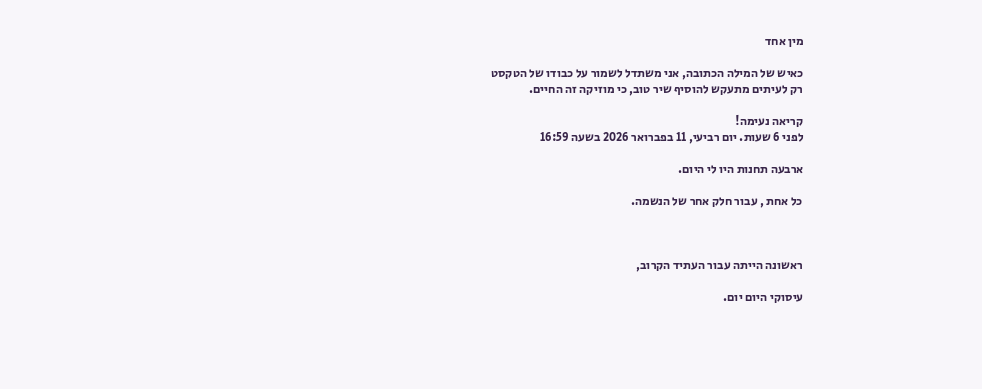מין אחד

כאיש של המילה הכתובה, אני משתדל לשמור על כבודו של הטקסט
רק לעיתים מתעקש להוסיף שיר טוב, כי מוזיקה זה החיים.

קריאה נעימה!
לפני 6 שעות. יום רביעי, 11 בפברואר 2026 בשעה 16:59

ארבעה תחנות היו לי היום.

כל אחת , עבור חלק אחר של הנשמה.



ראשונה הייתה עבור העתיד הקרוב,

עיסוקי היום יום.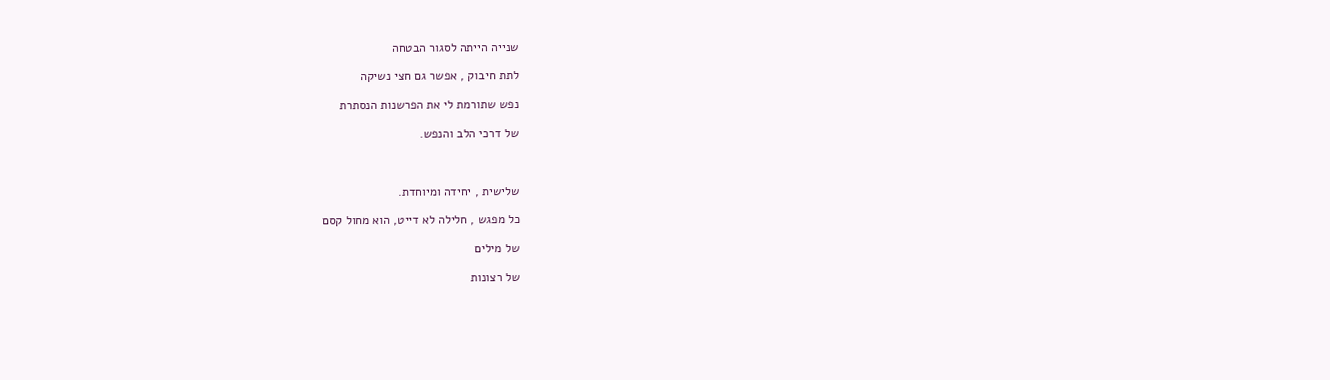שנייה הייתה לסגור הבטחה

לתת חיבוק , אפשר גם חצי נשיקה

נפש שתורמת לי את הפרשנות הנסתרת

של דרכי הלב והנפש.



שלישית , יחידה ומיוחדת.

כל מפגש , חלילה לא דייט, הוא מחול קסם

של מילים

של רצונות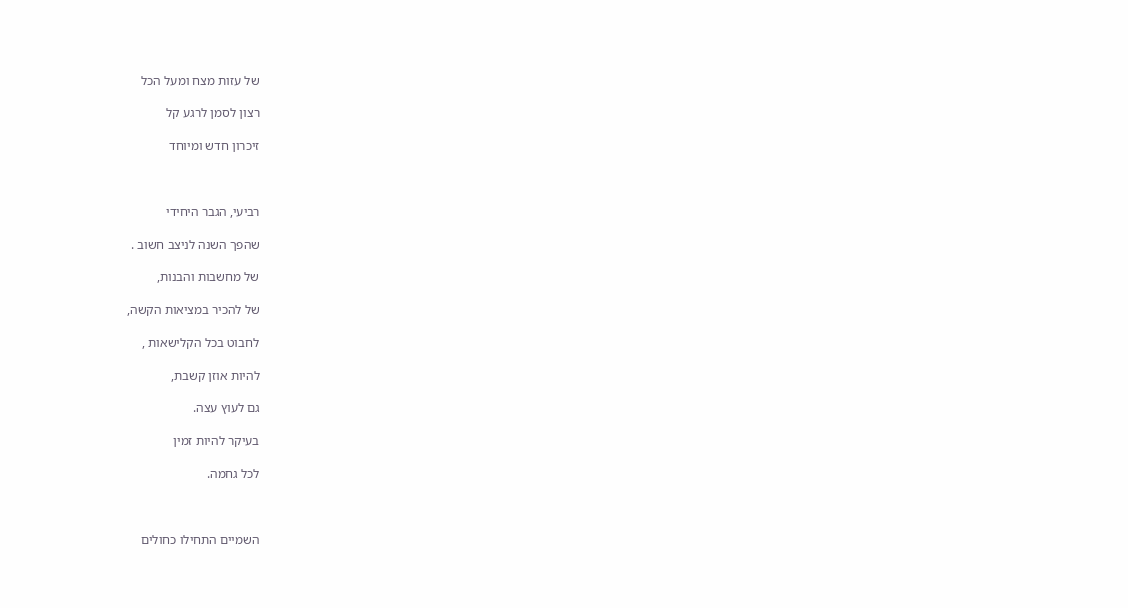של עזות מצח ומעל הכל

רצון לסמן לרגע קל

זיכרון חדש ומיוחד



רביעי, הגבר היחידי

שהפך השנה לניצב חשוב .

של מחשבות והבנות,

של להכיר במציאות הקשה,

לחבוט בכל הקלישאות ,

להיות אוזן קשבת,

גם לעוץ עצה.

בעיקר להיות זמין

לכל גחמה.



השמיים התחילו כחולים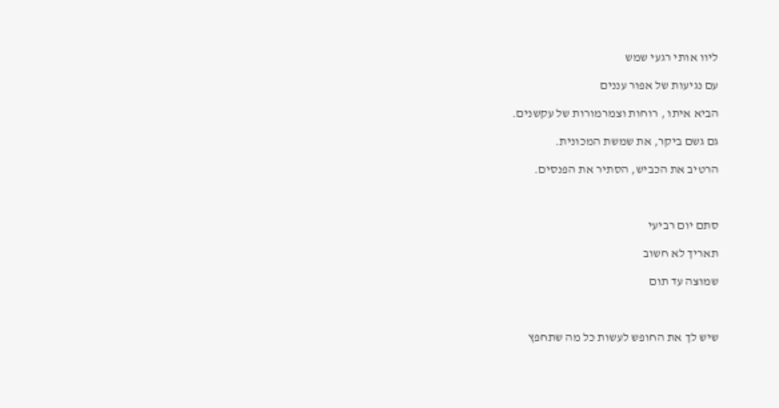ליוו אותי רגעי שמש

עם נגיעות של אפור עננים

הביא איתו , רוחות וצמרמורות של עקשנים.

גם גשם ביקר, את שמשת המכונית.

הרטיב את הכביש, הסתיר את הפנסים.



סתם יום רביעי

תאריך לא חשוב

שמוצה עד תום



שיש לך את החופש לעשות כל מה שתחפץ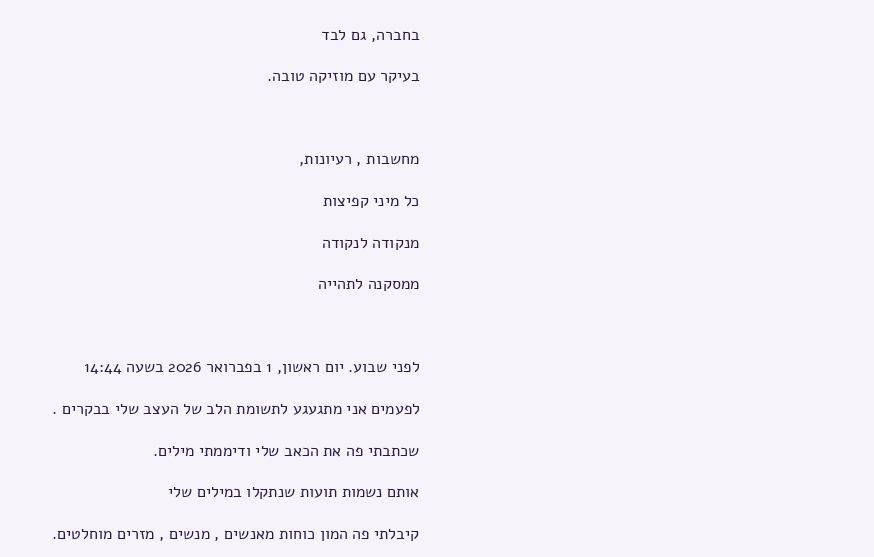בחברה, גם לבד

בעיקר עם מוזיקה טובה.



מחשבות , רעיונות,

כל מיני קפיצות

מנקודה לנקודה

ממסקנה לתהייה



לפני שבוע. יום ראשון, 1 בפברואר 2026 בשעה 14:44

לפעמים אני מתגעגע לתשומת הלב של העצב שלי בבקרים .

שכתבתי פה את הכאב שלי ודיממתי מילים.

אותם נשמות תועות שנתקלו במילים שלי

קיבלתי פה המון כוחות מאנשים , מנשים , מזרים מוחלטים.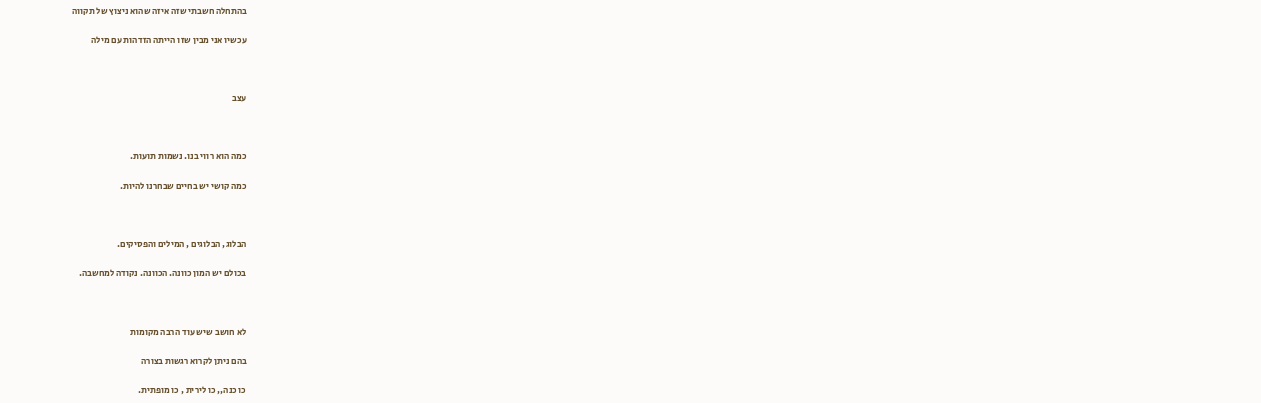בהתחלה חשבתי שזה איזה שהוא ניצוץ של תקווה

עכשיו אני מבין שזו הייתה הזדהות עם מילה



עצב



כמה הוא רווי בנו. נשמות תועות.

כמה קושי יש בחיים שבחרנו להיות.



הבלוג, הבלוגים , המילים והפסיקים.

בכולם יש המון כוונה. הכוונה. נקודה למחשבה.



לא חושב שיש עוד הרבה מקומות

בהם ניתן לקרוא רגשות בצורה

כו כנה,, כו לירית , כו מופתית.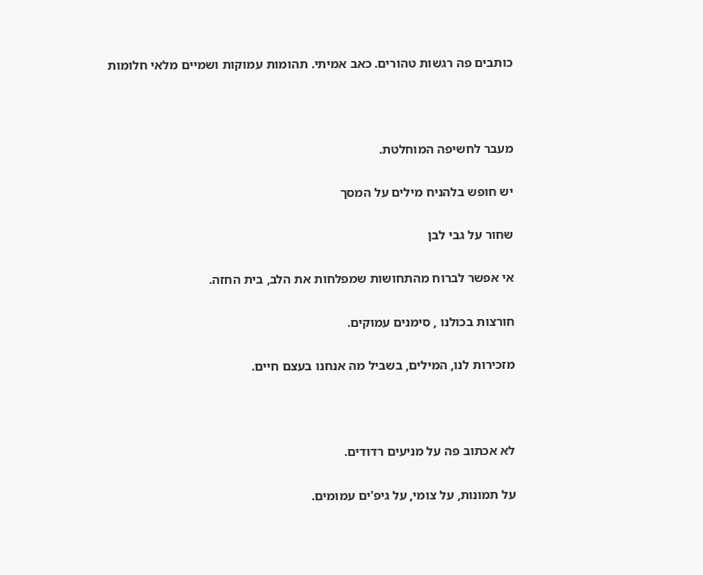כותבים פה רגשות טהורים. כאב אמיתי. תהומות עמוקות ושמיים מלאי חלומות



מעבר לחשיפה המוחלטת.

יש חופש בלהניח מילים על המסך

שחור על גבי לבן

אי אפשר לברוח מהתחושות שמפלחות את הלב, בית החזה.

חורצות בכולנו , סימנים עמוקים.

מזכירות לנו, המילים, בשביל מה אנחנו בעצם חיים.



לא אכתוב פה על מניעים רדודים.

על תמונות, על צומי, על גיפ'ים עמומים.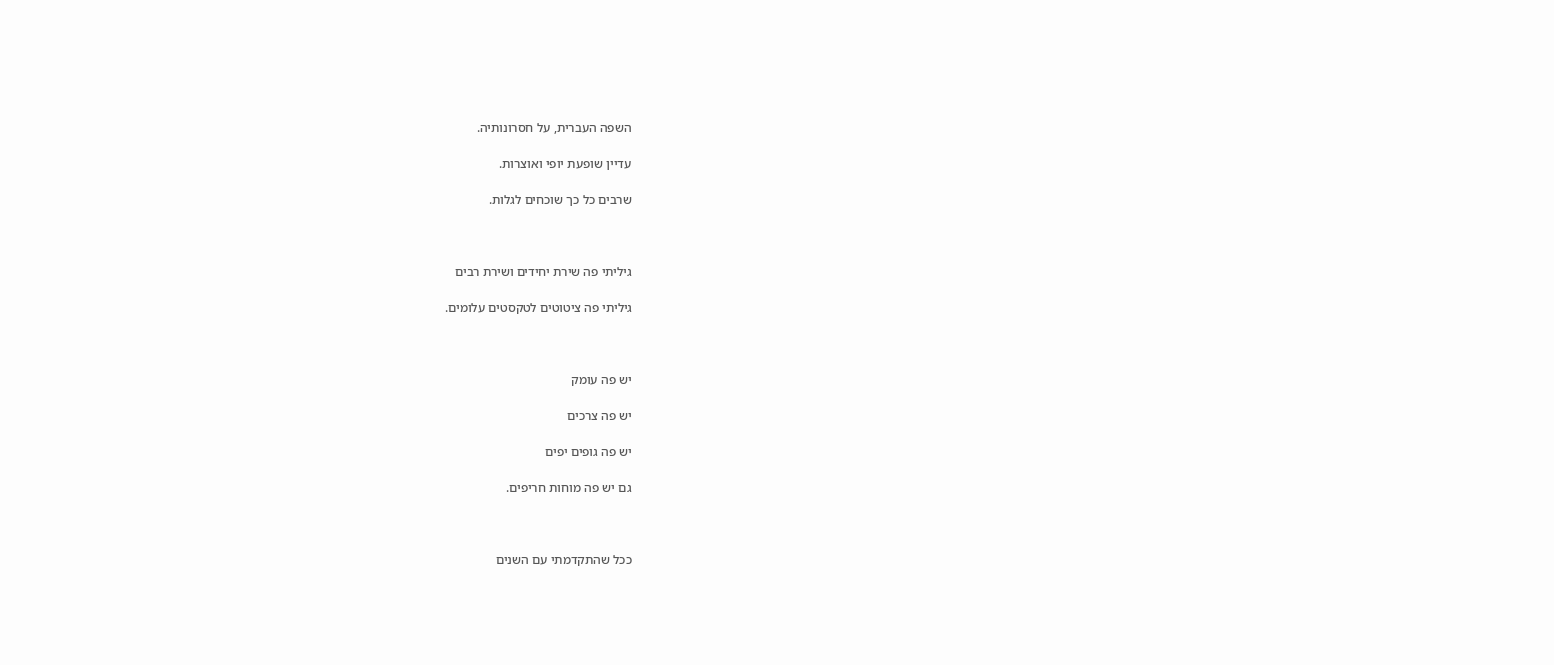השפה העברית, על חסרונותיה.

עדיין שופעת יופי ואוצרות.

שרבים כל כך שוכחים לגלות.



גיליתי פה שירת יחידים ושירת רבים

גיליתי פה ציטוטים לטקסטים עלומים.



יש פה עומק

יש פה צרכים

יש פה גופים יפים

גם יש פה מוחות חריפים.



ככל שהתקדמתי עם השנים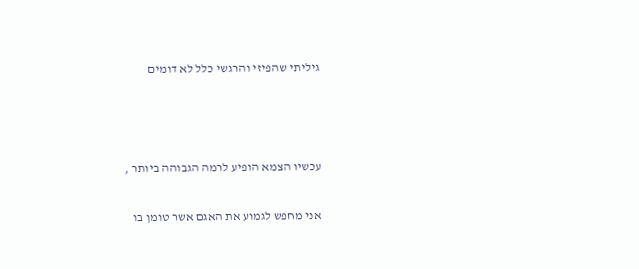גיליתי שהפיזי והרגשי כלל לא דומים



עכשיו הצמא הופיע לרמה הגבוהה ביותר ,

אני מחפש לגמוע את האגם אשר טומן בו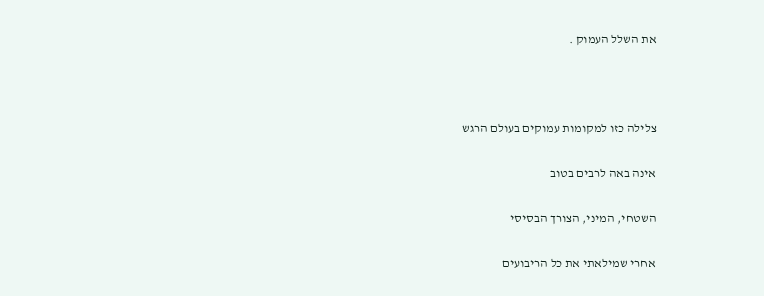את השלל העמוק .



צלילה כזו למקומות עמוקים בעולם הרגש

אינה באה לרבים בטוב

השטחי, המיני, הצורך הבסיסי

אחרי שמילאתי את כל הריבועים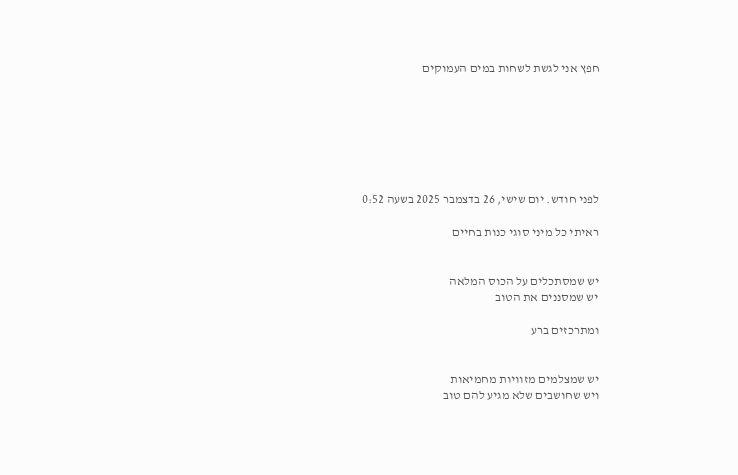חפץ אני לגשת לשחות במים העמוקים







לפני חודש. יום שישי, 26 בדצמבר 2025 בשעה 0:52

ראיתי כל מיני סוגי כנות בחיים


יש שמסתכלים על הכוס המלאה
יש שמסננים את הטוב

ומתרכזים ברע


יש שמצלמים מזוויות מחמיאות
ויש שחושבים שלא מגיע להם טוב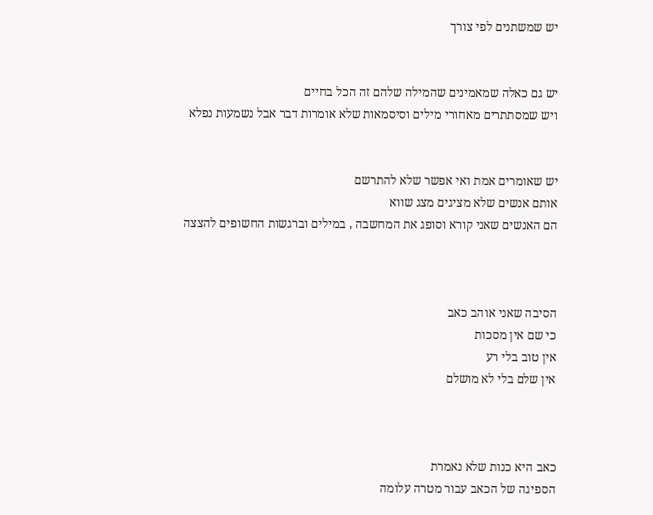יש שמשתנים לפי צורך


יש גם כאלה שמאמינים שהמילה שלהם זה הכל בחיים
ויש שמסתתרים מאחורי מילים וסיסמאות שלא אומרות דבר אבל נשמעות נפלא


יש שאומרים אמת ואי אפשר שלא להתרשם
אותם אנשים שלא מציגים מצג שווא
הם האנשים שאני קורא וסופג את המחשבה , במילים וברגשות החשופים להצצה



הסיבה שאני אוהב כאב
כי שם אין מסכות
אין טוב בלי רע
אין שלם בלי לא מושלם



כאב היא כנות שלא נאמרת
הספיגה של הכאב עבור מטרה עלומה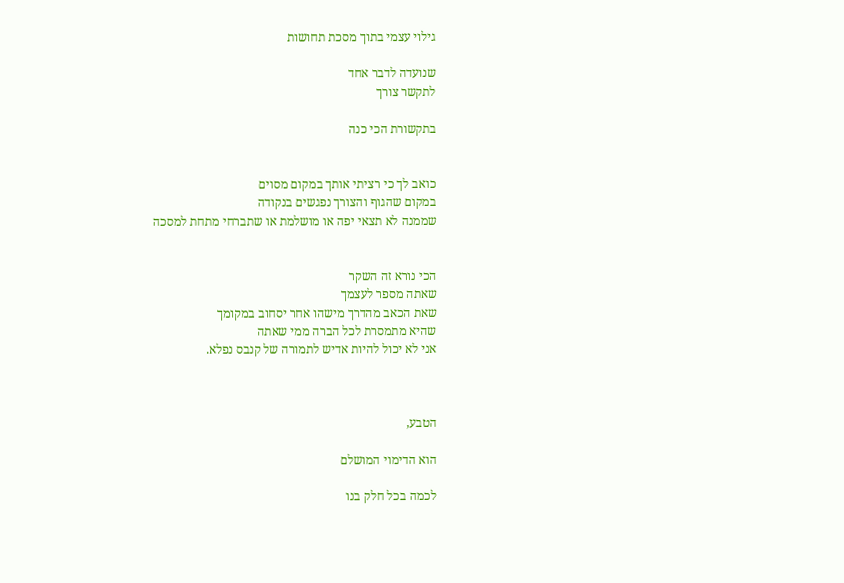גילוי עצמי בתוך מסכת תחושות

שנועדה לדבר אחד
לתקשר צורך

בתקשורת הכי כנה


כואב לך כי רציתי אותך במקום מסוים
במקום שהגוף והצורך נפגשים בנקודה
שממנה לא תצאי יפה או מושלמת או שתברחי מתחת למסכה


הכי נורא זה השקר
שאתה מספר לעצמך
שאת הכאב מהדרך מישהו אחר יסחוב במקומך
שהיא מתמסרת לכל הברה ממי שאתה
אני לא יכול להיות אדיש לתמורה של קנבס נפלא.



הטבע,

הוא הדימוי המושלם

לכמה בכל חלק בנו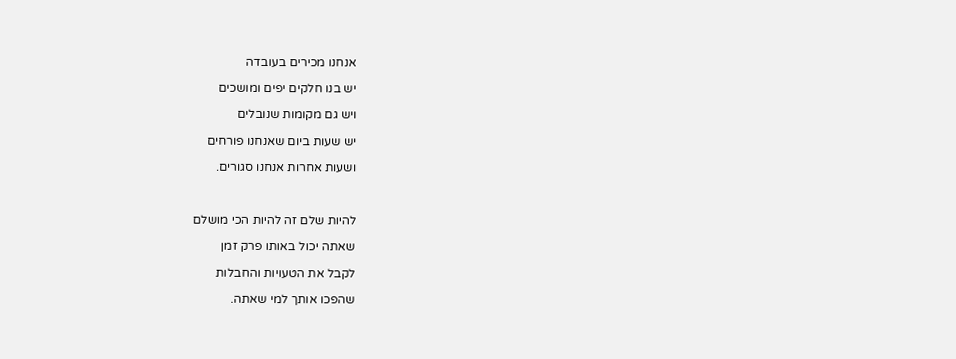אנחנו מכירים בעובדה

יש בנו חלקים יפים ומושכים

ויש גם מקומות שנובלים

יש שעות ביום שאנחנו פורחים

ושעות אחרות אנחנו סגורים.



להיות שלם זה להיות הכי מושלם

שאתה יכול באותו פרק זמן

לקבל את הטעויות והחבלות

שהפכו אותך למי שאתה.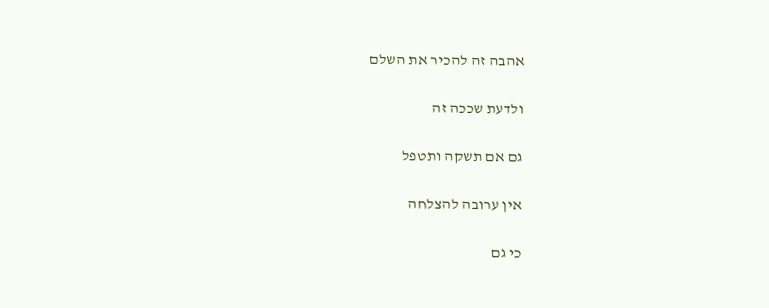אהבה זה להכיר את השלם

ולדעת שככה זה

גם אם תשקה ותטפל

אין ערובה להצלחה

כי גם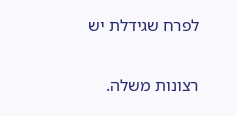לפרח שגידלת יש

רצונות משלה.